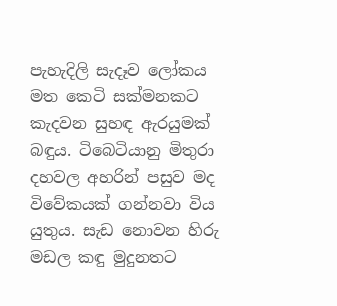පැහැදිලි සැදෑව ලෝකය මත කෙටි සක්මනකට කැදවන සුහඳ ඇරයුමක් බඳුය. ටිබෙටියානු මිතුරා දහවල අහරින් පසුව මද විවේකයක් ගන්නවා විය යුතුය. සැඩ නොවන හිරු මඩල කඳු මුදුනතට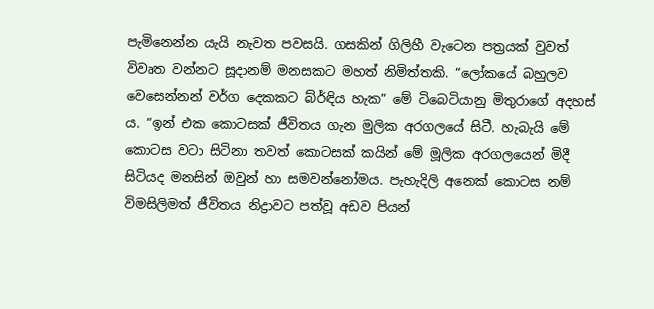පැමිනෙන්න යැයි නැවත පවසයි. ගසකින් ගිලිහී වැටෙන පත්‍රයක් වුවත් විවෘත වන්නට සූදානම් මනසකට මහත් නිමිත්තකි. “ලෝකයේ බහුලව වෙසෙන්නන් වර්ග දෙකකට බ්ර්ඳිය හැක” මේ ටිබෙටියානු මිතුරාගේ අදහස් ය. “ඉන් එක කොටසක් ජීවිතය ගැන මුලික අරගලයේ සිටී. හැබැයි මේ කොටස වටා සිටිනා තවත් කොටසක් කයින් මේ මූලික අරගලයෙන් මිදී සිටියද මනසින් ඔවුන් හා සමවන්නෝමය. පැහැදිලි අනෙක් කොටස නම් විමසිලිමත් ජීවිතය නිද්‍රාවට පත්වූ අඩව පියන්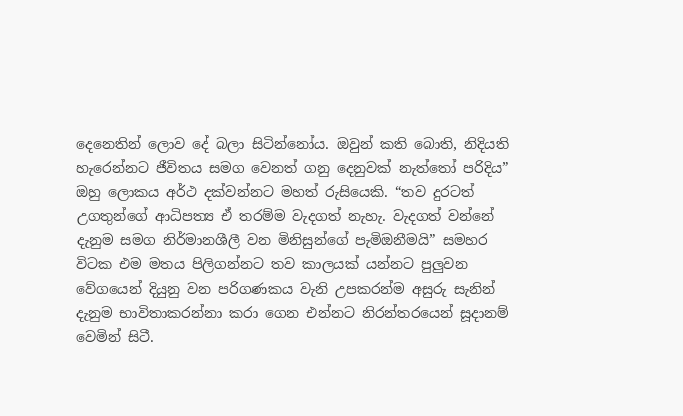දෙනෙතින් ලොව දේ බලා සිටින්නෝය. ඔවුන් කති බොති, නිදියති හැරෙන්නට ජීවිතය සමග වෙනත් ගනු දෙනුවක් නැත්තෝ පරිදිය” ඔහු ලොකය අර්ථ දක්වන්නට මහත් රුසියෙකි. “තව දුරටත් උගතුන්ගේ ආධිපත්‍ය ඒ තරම්ම වැදගත් නැහැ. වැදගත් වන්නේ දැනුම සමග නිර්මානශීලී වන මිනිසුන්ගේ පැමිඔනීමයි” සමහර විටක එම මතය පිලිගන්නට තව කාලයක් යන්නට පුලුවන වේගයෙන් දියුනු වන පරිගණකය වැනි උපකරන්ම අසුරු සැනින් දැනුම භාවිතාකරන්නා කරා ගෙන එන්නට නිරන්තරයෙන් සූදානම් වෙමින් සිටී.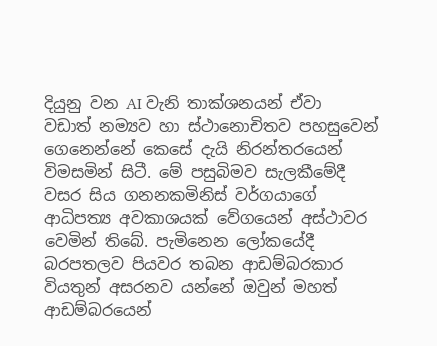දියුනු වන AI වැනි තාක්ශනයන් ඒවා වඩාත් නම්‍යව හා ස්ථානොචිතව පහසුවෙන් ගෙනෙන්නේ කෙසේ දැයි නිරන්තරයෙන් විමසමින් සිටී. මේ පසුබිමව සැලකීමේදී වසර සිය ගනනකමිනිස් වර්ගයාගේ ආධිපත්‍ය අවකාශයක් වේගයෙන් අස්ථාවර වෙමින් තිබේ. පැමිනෙන ලෝකයේදී බරපතලව පියවර තබන ආඩම්බරකාර වියතුන් අසරනව යන්නේ ඔවුන් මහත් ආඩම්බරයෙන්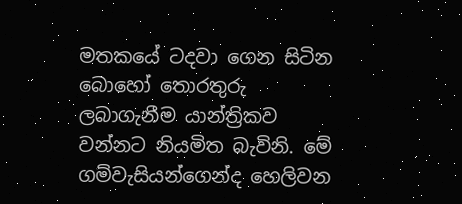මතකයේ ටදවා ගෙන සිටින බොහෝ තොරතුරු ලබාගැනීම යාන්ත්‍රිකව වන්නට නියමිත බැවිනි. මේ ගම්වැසියන්ගෙන්ද හෙලිවන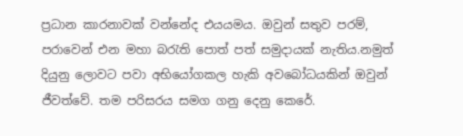ප්‍රධාන කාරනාවක් වන්නේද එයයමය. ඔවුන් සතුව පරම්, පරාවෙන් එන මහා බ‍රැති පොත් පත් සමුදායක් නැතිය.නමුත් දියුනු ලොවට පවා අභියෝගකල හැකි අවබෝධයකින් ඔවුන් ජීවත්වේ. තම පරිසරය සමග ගනු දෙනු කෙරේ.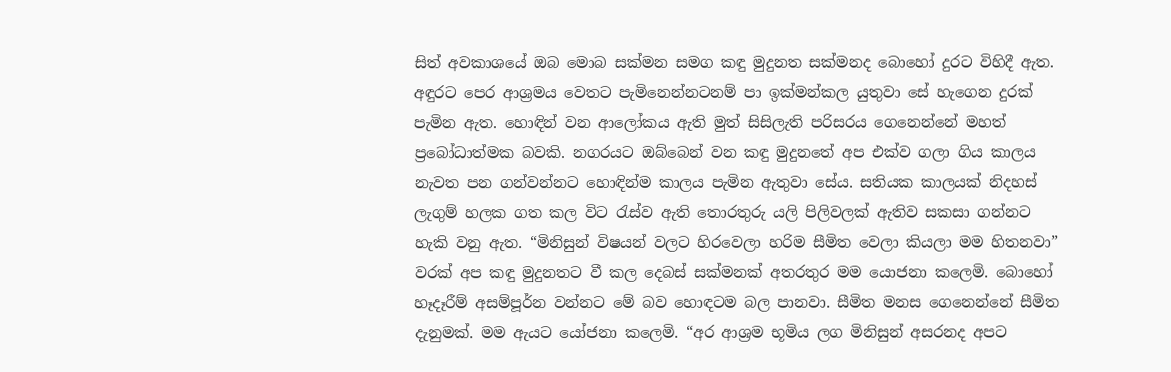සිත් අවකාශයේ ඔබ මොබ සක්මන සමග කඳු මුදුනත සක්මනද බොහෝ දුරට විහිදී ඇත. අඳුරට පෙර ආශ්‍රමය වෙතට පැමිනෙන්නටනම් පා ඉක්මන්කල යුතුවා සේ හැගෙන දුරක් පැමින ඇත. හොඳින් වන ආලෝකය ඇති මුත් සිසිලැති පරිසරය ගෙනෙන්නේ මහත් ප්‍රබෝධාත්මක බවකි. නගරයට ඔබ්බෙන් වන කඳු මුදුනතේ අප එක්ව ගලා ගිය කාලය නැවත පන ගන්වන්නට හොඳින්ම කාලය පැමින ඇතුවා සේය. සතියක කාලයක් නිදහස් ලැගුම් හලක ගත කල විට ‍රැස්ව ඇති තොරතුරු යලි පිලිවලක් ඇතිව සකසා ගන්නට හැකි වනු ඇත. “මිනිසුන් විෂයන් වලට හිරවෙලා හරිම සීමිත වෙලා කියලා මම හිතනවා” වරක් අප කඳු මුදුනතට වී කල දෙබස් සක්මනක් අතරතුර මම යොජනා කලෙමි. බොහෝ හෑදෑරීම් අසම්පූර්න වන්නට මේ බව හොඳටම බල පානවා. සීමිත මනස ගෙනෙන්නේ සීමිත දැනුමක්. මම ඇයට යෝජනා කලෙමි. “අර ආශ්‍රම භූමිය ලග මිනිසුන් අසරනද අපට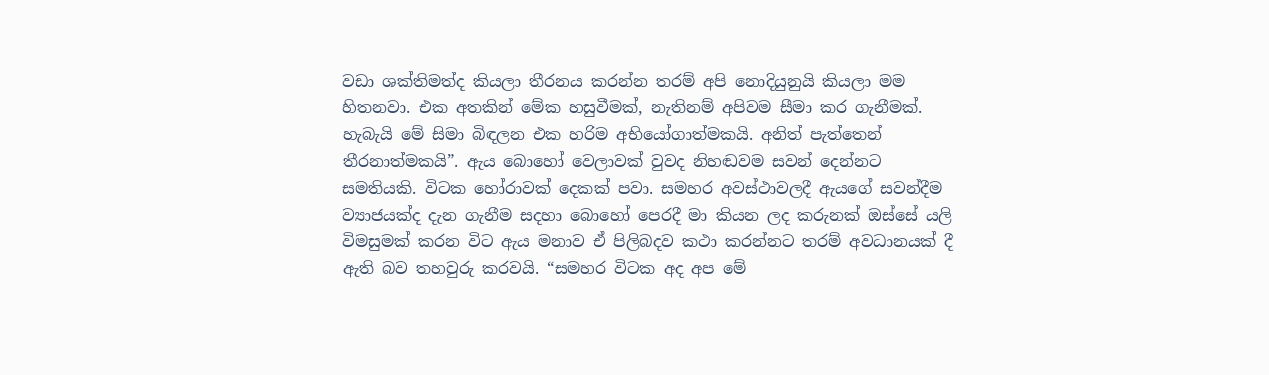වඩා ශක්තිමත්ද කියලා තීරනය කරන්න තරම් අපි නොදියුනුයි කියලා මම හිතනවා. එක අතකින් මේක හසුවීමක්, නැතිනම් අපිවම සීමා කර ගැනීමක්. හැබැයි මේ සිමා බිඳලන එක හරිම අභියෝගාත්මකයි. අනිත් පැත්තෙන් තීරනාත්මකයි”. ඇය බොහෝ වෙලාවක් වුවද නිහඬවම සවන් දෙන්නට සමතියකි. විටක හෝරාවක් දෙකක් පවා. සමහර අවස්ථාවලදී ඇයගේ සවන්දීම ව්‍යාජයක්ද දැන ගැනීම සදහා බොහෝ පෙරදී මා කියන ලද කරුනක් ඔස්සේ යලි විමසුමක් කරන විට ඇය මනාව ඒ පිලිබදව කථා කරන්නට තරම් අවධානයක් දී ඇති බව තහවුරු කරවයි. “සමහර විටක අද අප මේ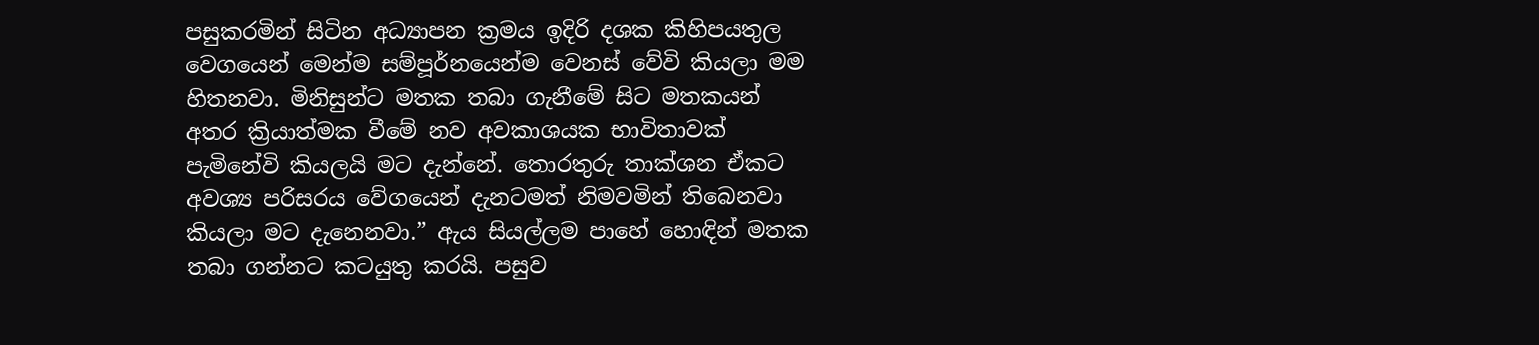පසුකරමින් සිටින අධ්‍යාපන ක්‍රමය ඉදිරි දශක කිහිපයතුල වෙගයෙන් මෙන්ම සම්පූර්නයෙන්ම වෙනස් වේවි කියලා මම හිතනවා. මිනිසුන්ට මතක තබා ගැනීමේ සිට මතකයන් අතර ක්‍රියාත්මක වීමේ නව අවකාශයක භාවිතාවක් පැමිනේවි කියලයි මට දැන්නේ. තොරතුරු තාක්ශන ඒකට අවශ්‍ය පරිසරය වේගයෙන් දැනටමත් නිමවමින් තිබෙනවා කියලා මට දැනෙනවා.” ඇය සියල්ලම පාහේ හොඳින් මතක තබා ගන්නට කටයුතු කරයි. පසුව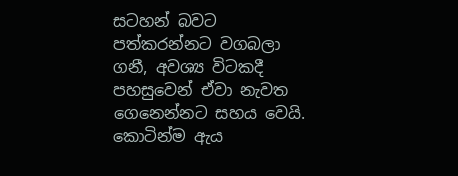සටහන් බවට පත්කරන්නට වගබලා ගනී, අවශ්‍ය විටකදී පහසුවෙන් ඒවා නැවත ගෙනෙන්නට සහය වෙයි. කොටින්ම ඇය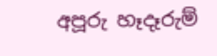අපූරු හෑදෑරුම්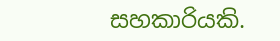සහකාරියකි.